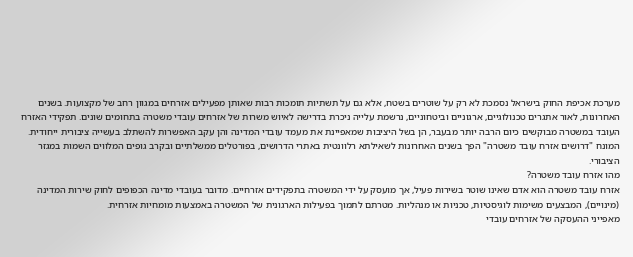מערכת אכיפת החוק בישראל נסמכת לא רק על שוטרים בשטח, אלא גם על תשתיות תומכות רבות שאותן מפעילים אזרחים במגוון רחב של מקצועות. בשנים האחרונות, לאור אתגרים טכנולוגיים, ארגוניים וביטחוניים, נרשמת עלייה ניכרת בדרישה לאיוש משרות של אזרחים עובדי משטרה בתחומים שונים. תפקידי האזרח העובד במשטרה מבוקשים כיום הרבה יותר מבעבר, הן בשל היציבות שמאפיינת את מעמד עובדי המדינה והן עקב האפשרות להשתלב בעשייה ציבורית ייחודית. המונח "דרושים אזרח עובד משטרה" הפך בשנים האחרונות לשאילתא רלוונטית באתרי הדרושים, בפורטלים ממשלתיים ובקרב גופים המלווים השמות במגזר הציבורי.
מהו אזרח עובד משטרה?
אזרח עובד משטרה הוא אדם שאינו שוטר בשירות פעיל, אך מועסק על ידי המשטרה בתפקידים אזרחיים. מדובר בעובדי מדינה הכפופים לחוק שירות המדינה (מינויים), המבצעים משימות לוגיסטיות, טכניות או מנהליות. מטרתם לתמוך בפעילות הארגונית של המשטרה באמצעות מומחיות אזרחית.
מאפייני ההעסקה של אזרחים עובדי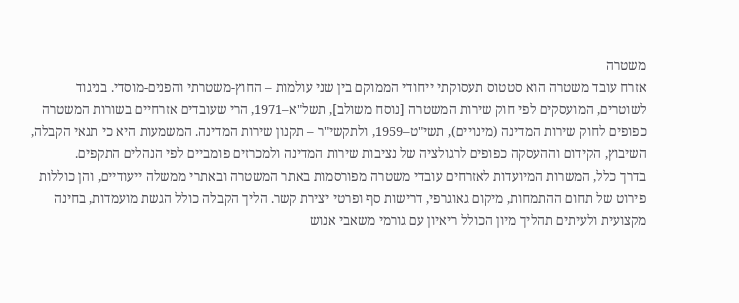משטרה
אזרח עובד משטרה הוא סטטוס תעסוקתי ייחודי הממוקם בין שני עולמות – החוץ-משטרתי והפנים-מוסדי. בניגוד לשוטרים, המועסקים לפי חוק שירות המשטרה [נוסח משולב], תשל"א–1971, הרי שעובדים אזרחיים בשורות המשטרה כפופים לחוק שירות המדינה (מינויים), תשי"ט–1959, ולתקשי"ר – תקנון שירות המדינה. המשמעות היא כי תנאי הקבלה, השיבוץ, הקידום וההעסקה כפופים לרגולציה של נציבות שירות המדינה ולמכרזים פומביים לפי הנהלים התקפים.
בדרך כלל, המשרות המיועדות לאזרחים עובדי משטרה מפורסמות באתר המשטרה ובאתרי ממשלה ייעודיים, והן כוללות פירוט של תחום ההתמחות, מיקום גאוגרפי, דרישות סף ופרטי יצירת קשר. הליך הקבלה כולל הגשת מועמדות, בחינה מקצועית ולעיתים תהליך מיון הכולל ריאיון עם גורמי משאבי אנוש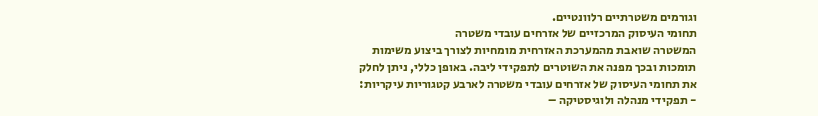וגורמים משטרתיים רלוונטיים.
תחומי העיסוק המרכזיים של אזרחים עובדי משטרה
המשטרה שואבת מהמערכת האזרחית מומחיות לצורך ביצוע משימות תומכות ובכך מפנה את השוטרים לתפקידי ליבה. באופן כללי, ניתן לחלק את תחומי העיסוק של אזרחים עובדי משטרה לארבע קטגוריות עיקריות:
- תפקידי מנהלה ולוגיסטיקה –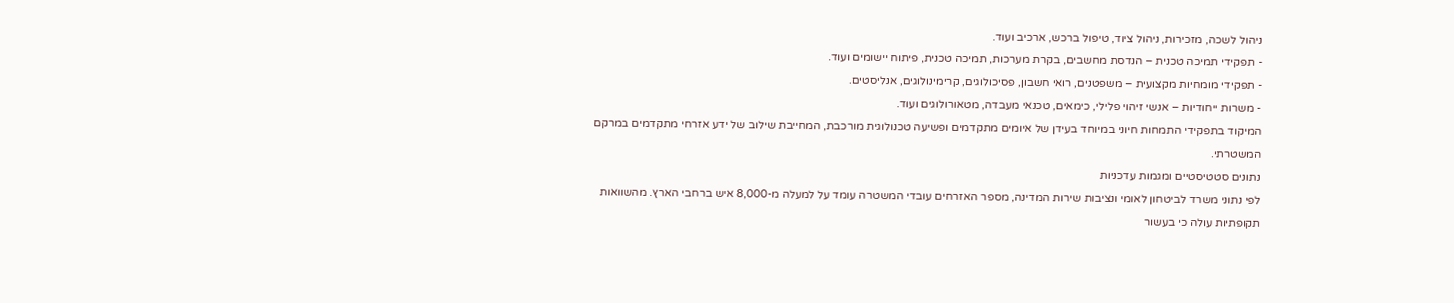ניהול לשכה, מזכירות, ניהול ציוד, טיפול ברכש, ארכיב ועוד.
- תפקידי תמיכה טכנית – הנדסת מחשבים, בקרת מערכות, תמיכה טכנית, פיתוח יישומים ועוד.
- תפקידי מומחיות מקצועית – משפטנים, רואי חשבון, פסיכולוגים, קרימינולוגים, אנליסטים.
- משרות ייחודיות – אנשי זיהוי פלילי, כימאים, טכנאי מעבדה, מטאורולוגים ועוד.
המיקוד בתפקידי התמחות חיוני במיוחד בעידן של איומים מתקדמים ופשיעה טכנולוגית מורכבת, המחייבת שילוב של ידע אזרחי מתקדמים במרקם המשטרתי.
נתונים סטטיסטיים ומגמות עדכניות
לפי נתוני משרד לביטחון לאומי ונציבות שירות המדינה, מספר האזרחים עובדי המשטרה עומד על למעלה מ-8,000 איש ברחבי הארץ. מהשוואות תקופתיות עולה כי בעשור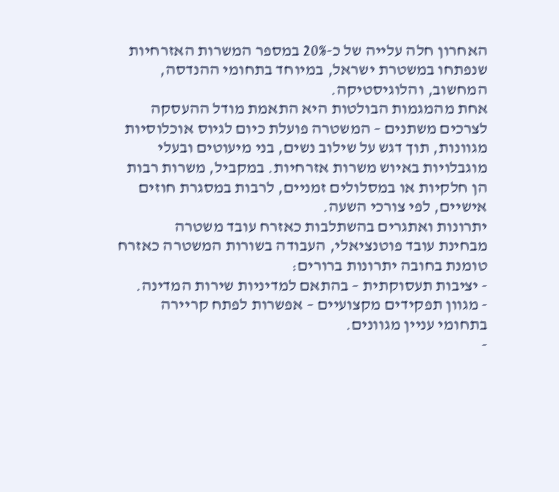האחרון חלה עלייה של כ-20% במספר המשרות האזרחיות שנפתחו במשטרת ישראל, במיוחד בתחומי ההנדסה, המחשוב, והלוגיסטיקה.
אחת מהמגמות הבולטות היא התאמת מודל ההעסקה לצרכים משתנים – המשטרה פועלת כיום לגיוס אוכלוסיות מגוונות, תוך דגש על שילוב נשים, בני מיעוטים ובעלי מוגבלויות באיוש משרות אזרחיות. במקביל, משרות רבות הן חלקיות או במסלולים זמניים, לרבות במסגרת חוזים אישיים, לפי צורכי השעה.
יתרונות ואתגרים בהשתלבות כאזרח עובד משטרה
מבחינת עובד פוטנציאלי, העבודה בשורות המשטרה כאזרח טומנת בחובה יתרונות ברורים:
- יציבות תעסוקתית – בהתאם למדיניות שירות המדינה.
- מגוון תפקידים מקצועיים – אפשרות לפתח קריירה בתחומי עניין מגוונים.
-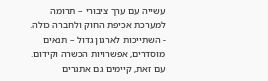עשייה עם ערך ציבורי – תרומה למערכת אכיפת החוק ולחברה כולה.
- השתייכות לארגון גדול – תנאים מוסדרים, אפשרויות הכשרה וקידום.
עם זאת, קיימים גם אתגרים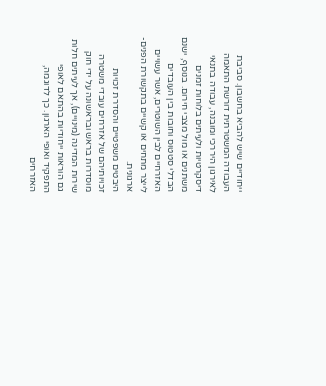ייחודיים שיש להביא בחשבון. סביבת העבודה המשטרתית דורשת התאמה לאירגון היררכי ומובנה, עבודה בתנאי דיסקרטיות ולעיתים בלוחות זמנים משתנים או מול מצבי חירום. בנוסף, ישנם הבדלי סטטוס וחובות בין העובדים האזרחיים לבין השוטרים, אשר עשויים לייצר מתחים או קשיים בתקשורת הפנים-ארגונית.
היבטים משפטיים והסדרת זכויות
זכויותיהם של אזרחים עובדי משטרה מוסדרות בראש ובראשונה על ידי חוק שירות המדינה (מינויים), אך לעיתים חלות גם הוראות ייחודיות בהתאם לאופי התפקיד ואופי הארגון. כך לדוגמה, האזרחים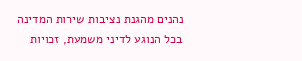נהנים מהגנת נציבות שירות המדינה בכל הנוגע לדיני משמעת, זכויות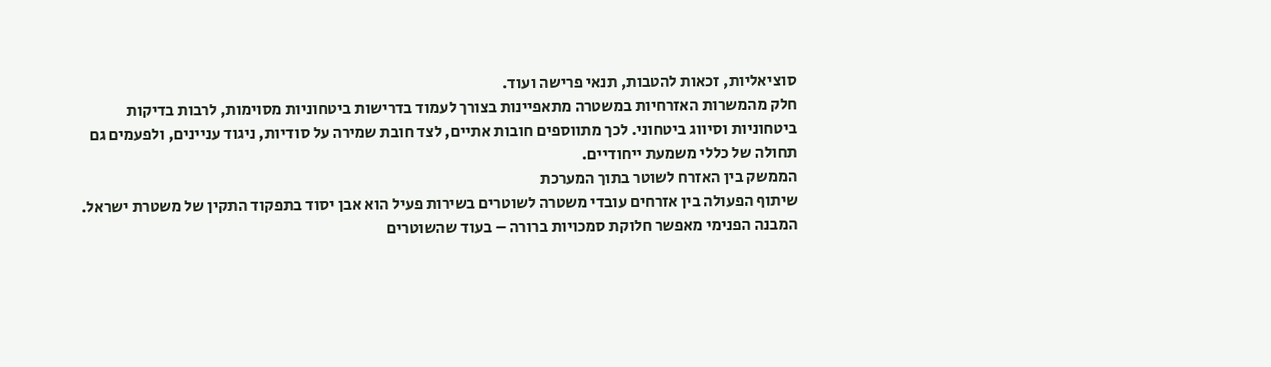סוציאליות, זכאות להטבות, תנאי פרישה ועוד.
חלק מהמשרות האזרחיות במשטרה מתאפיינות בצורך לעמוד בדרישות ביטחוניות מסוימות, לרבות בדיקות ביטחוניות וסיווג ביטחוני. לכך מתווספים חובות אתיים, לצד חובת שמירה על סודיות, ניגוד עניינים, ולפעמים גם תחולה של כללי משמעת ייחודיים.
הממשק בין האזרח לשוטר בתוך המערכת
שיתוף הפעולה בין אזרחים עובדי משטרה לשוטרים בשירות פעיל הוא אבן יסוד בתפקוד התקין של משטרת ישראל. המבנה הפנימי מאפשר חלוקת סמכויות ברורה – בעוד שהשוטרים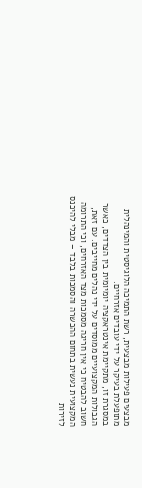מבצעים פעילות מבצעית, רשת התמיכה הלוגיסטית והמינהלית מתופעלת בעיקר על ידי עובדים אזרחיים.
במסגרת זו, מתקיימת אינטראקציה יומיומית בין הצדדים, כאשר הגבולות המקצועיים ממוסדים על ידי נהלים מחייבים. עם זאת, חשוב להבטיח כי אין חריגה מסמכות מצד האזרחים, וכי התרומה המקצועית נעשית בתחום ההכשרה והסמכות בלבד – מבלי להיכנס לזירות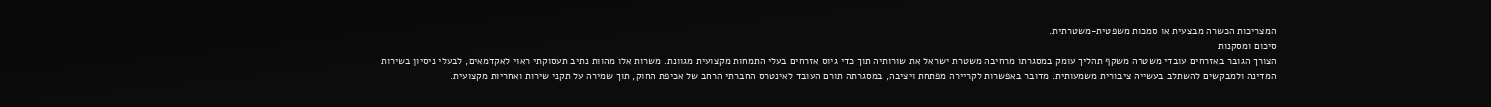המצריכות הכשרה מבצעית או סמכות משפטית-משטרתית.
סיכום ומסקנות
הצורך הגובר באזרחים עובדי משטרה משקף תהליך עומק במסגרתו מרחיבה משטרת ישראל את שורותיה תוך כדי גיוס אזרחים בעלי התמחות מקצועית מגוונת. משרות אלו מהוות נתיב תעסוקתי ראוי לאקדמאים, לבעלי ניסיון בשירות המדינה ולמבקשים להשתלב בעשייה ציבורית משמעותית. מדובר באפשרות לקריירה מפתחת ויציבה, במסגרתה תורם העובד לאינטרס החברתי הרחב של אכיפת החוק, תוך שמירה על תקני שירות ואחריות מקצועית.